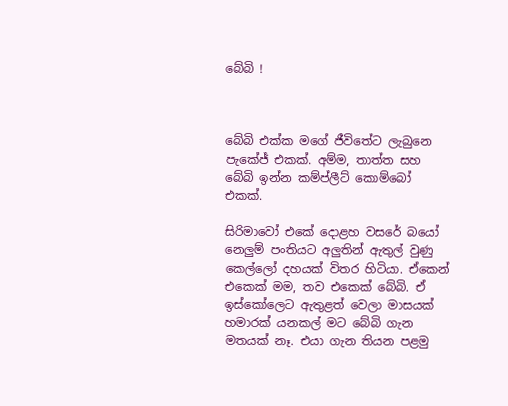බේබි !



බේබි එක්ක මගේ ජීවිතේට ලැබුනෙ පැකේජ් එකක්. අම්ම, තාත්ත සහ බේබි ඉන්න කම්ප්ලීට් කොම්බෝ එකක්.

සිරිමාවෝ එකේ දොළහ වසරේ බයෝ නෙලුම් පංතියට අලුතින් ඇතුල් වුණු කෙල්ලෝ දහයක් විතර හිටියා. ඒකෙන් එකෙක් මම, තව එකෙක් බේබි. ඒ ඉස්කෝලෙට ඇතුළත් වෙලා මාසයක් හමාරක් යනකල් මට බේබි ගැන මතයක් නෑ. එයා ගැන තියන පළමු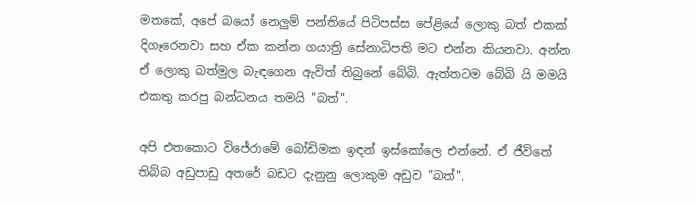මතකේ, අපේ බයෝ නෙලුම් පන්තියේ පිටිපස්ස පේළියේ ලොකු බත් එකක් දිගෑරෙනවා සහ ඒක කන්න ගයාත්‍රි සේනාධිපති මට එන්න කියනවා. අන්න ඒ ලොකු බත්මුල බැඳගෙන ඇවිත් තිබුනේ බේබි. ඇත්තටම බේබි යි මමයි එකතු කරපු බන්ධනය තමයි "බත්".

අපි එතකොට විජේරාමේ බෝඩිමක ඉඳන් ඉස්කෝලෙ එන්නේ. ඒ ජීවිතේ තිබ්බ අඩුපාඩු අතරේ බඩට දැනුනු ලොකුම අඩුව "බත්".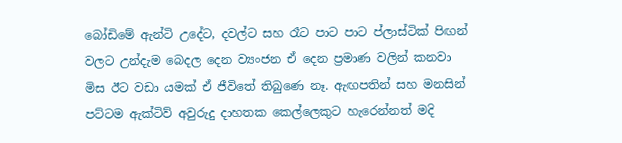බෝඩිමේ ඇන්ටි උදේට, දවල්ට සහ රෑට පාට පාට ප්ලාස්ටික් පිඟන් වලට උන්දැම බෙදල දෙන ව්‍යංජන ඒ දෙන ප්‍රමාණ වලින් කනවා මිස ඊට වඩා යමක් ඒ ජීවිතේ තිබුණෙ නෑ. ඇඟපතින් සහ මනසින් පට්ටම ඇක්ටිව් අවුරුදු දාහතක කෙල්ලෙකුට හැරෙන්නත් මදි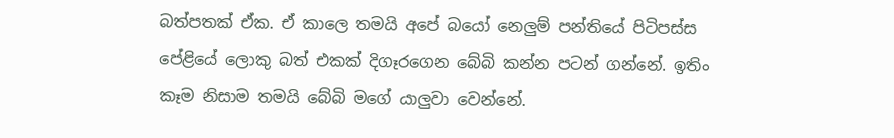බත්පතක් ඒක. ඒ කාලෙ තමයි අපේ බයෝ නෙලුම් පන්තියේ පිටිපස්ස පේළියේ ලොකු බත් එකක් දිගෑරගෙන බේබි කන්න පටන් ගන්නේ. ඉතිං කෑම නිසාම තමයි බේබි මගේ යාලුවා වෙන්නේ.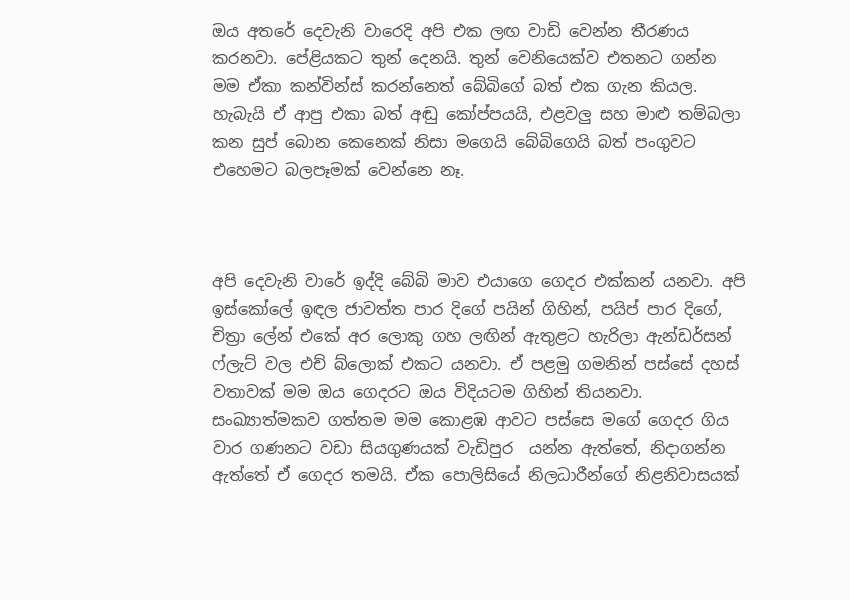ඔය අතරේ දෙවැනි වාරෙදි අපි එක ලඟ වාඩි වෙන්න තීරණය කරනවා. පේළියකට තුන් දෙනයි. තුන් වෙනියෙක්ව එතනට ගන්න මම ඒකා කන්වින්ස් කරන්නෙත් බේබිගේ බත් එක ගැන කියල. හැබැයි ඒ ආපු එකා බත් අඬු කෝප්පයයි, එළවලු සහ මාළු තම්බලා කන සුප් බොන කෙනෙක් නිසා මගෙයි බේබිගෙයි බත් පංගුවට එහෙමට බලපෑමක් වෙන්නෙ නෑ.



අපි දෙවැනි වාරේ ඉද්දි බේබි මාව එයාගෙ ගෙදර එක්කන් යනවා. අපි ඉස්කෝලේ ඉඳල ජාවත්ත පාර දිගේ පයින් ගිහින්, පයිප් පාර දිගේ, චිත්‍රා ලේන් එකේ අර ලොකු ගහ ලඟින් ඇතුළට හැරිලා ඇන්ඩර්සන් ෆ්ලැට් වල එච් බ්ලොක් එකට යනවා. ඒ පළමු ගමනින් පස්සේ දහස් වතාවක් මම ඔය ගෙදරට ඔය විදියටම ගිහින් තියනවා. සංඛ්‍යාත්මකව ගත්තම මම කොළඹ ආවට පස්සෙ මගේ ගෙදර ගිය වාර ගණනට වඩා සියගුණයක් වැඩිපුර  යන්න ඇත්තේ, නිදාගන්න ඇත්තේ ඒ ගෙදර තමයි. ඒක පොලිසියේ නිලධාරීන්ගේ නිළනිවාසයක්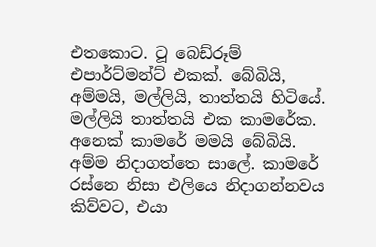එතකොට. ටූ බෙඩ්රූම් එපාර්ට්මන්ට් එකක්. බේබියි, අම්මයි, මල්ලියි, තාත්තයි හිටියේ. මල්ලියි තාත්තයි එක කාමරේක. අනෙක් කාමරේ මමයි බේබියි. අම්ම නිදාගත්තෙ සාලේ. කාමරේ රස්නෙ නිසා එලියෙ නිදාගන්නවය කිව්වට, එයා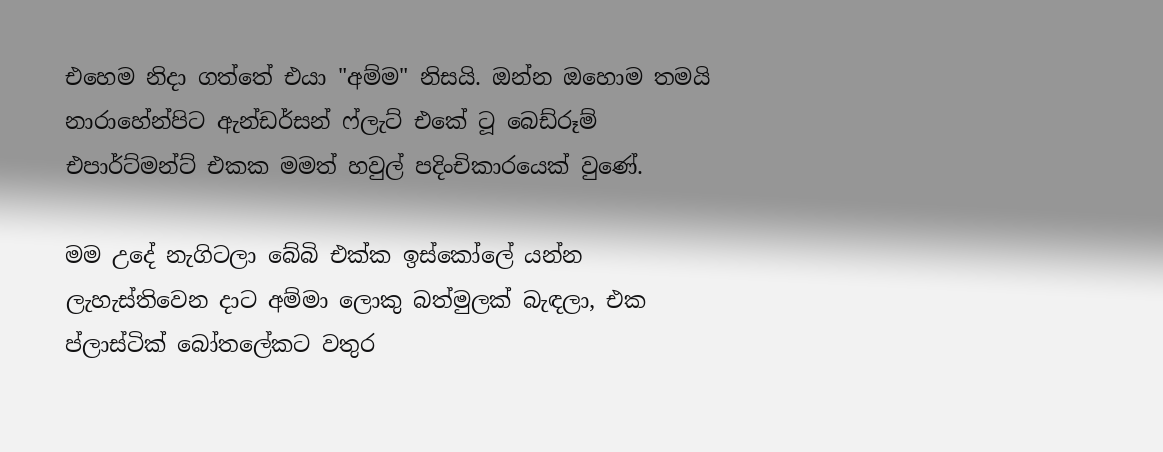එහෙම නිදා ගත්තේ එයා "අම්ම" නිසයි. ඔන්න ඔහොම තමයි නාරාහේන්පිට ඇන්ඩර්සන් ෆ්ලැට් එකේ ටූ බෙඩ්රූම් එපාර්ට්මන්ට් එකක මමත් හවුල් පදිංචිකාරයෙක් වුණේ.

මම උදේ නැගිටලා බේබි එක්ක ඉස්කෝලේ යන්න ලැහැස්තිවෙන දාට අම්මා ලොකු බත්මුලක් බැඳලා, එක ප්ලාස්ටික් බෝතලේකට වතුර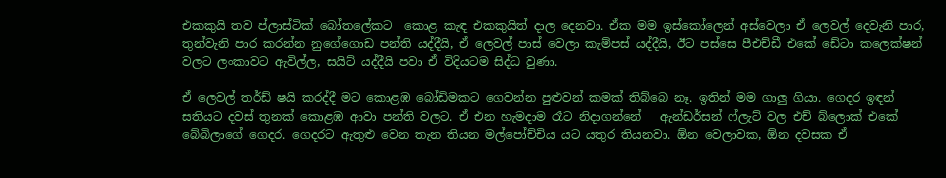එකකුයි තව ප්ලාස්ටික් බෝතලේකට  කොළ කැඳ එකකුයිත් දාල දෙනවා. ඒක මම ඉස්කෝලෙන් අස්වෙලා ඒ ලෙවල් දෙවැනි පාර, තුන්වැනි පාර කරන්න නුගේගොඩ පන්ති යද්දීයි, ඒ ලෙවල් පාස් වෙලා කැම්පස් යද්දීයි, ඊට පස්සෙ පීඑච්ඩී එකේ ඩේටා කලෙක්ෂන් වලට ලංකාවට ඇවිල්ල, සයිට් යද්දීයි පවා ඒ විදියටම සිද්ධ වුණා.

ඒ ලෙවල් තර්ඩ් ෂයි කරද්දී මට කොළඹ බෝඩිමකට ගෙවන්න පුළුවන් කමක් තිබ්බෙ නෑ. ඉතින් මම ගාලු ගියා. ගෙදර ඉඳන් සතියට දවස් තුනක් කොළඹ ආවා පන්ති වලට. ඒ එන හැමදාම රෑට නිදාගන්නේ   ඇන්ඩර්සන් ෆ්ලැට් වල එච් බ්ලොක් එකේ බේබිලාගේ ගෙදර. ගෙදරට ඇතුළු වෙන තැන තියන මල්පෝච්චිය යට යතුර තියනවා. ඕන වෙලාවක, ඕන දවසක ඒ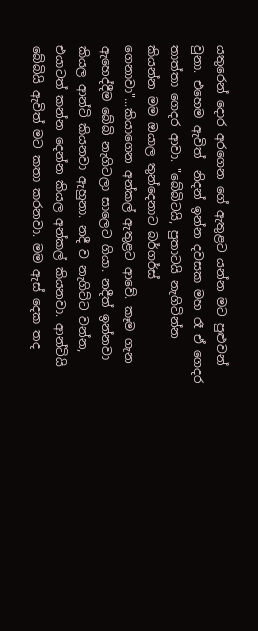යතුරෙන් දොර අරගෙන ගේ ඇතුළට යන්න මට පුළුවන් වුනා. එහෙම ඇවිත්  නිදන් ඉන්න දවසක මහ රෑ ඒ ගෙදර තාත්තා ගෙදර ආවා. "බේබිටයි, පුතාටයි නැගිටින්න කියන්න මම ඔයාල තුන්දෙනාට බර්ගර්ස් ගෙනාවා"...කියාගෙන අන්කල් ඇතුළට ආවේ. කෑම ගැන ඇහෙද්දීම බේබි නැගිටලා සාලෙට ගියා. නදීත් ඉන්නවා කියල ආන්ටි කියනවා ඇහුනා. නදී ව නැගිට්ට වන්න, එයාටත් කන්න දෙන්න කියල අන්කල් කියනවා. ආන්ටියි බේබියි ඇවිත් මට කතා කරනවා. මම ඇස් දෙක තද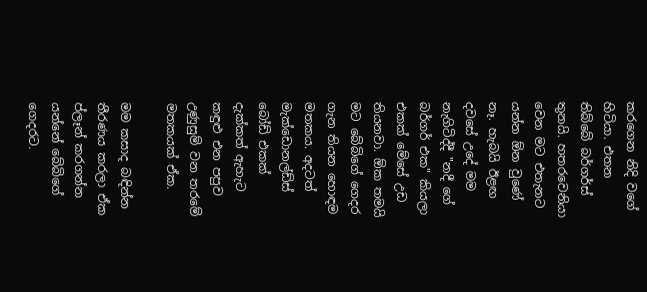කරගෙන නිදි වගේ හිටියා. එතන තිබ්බේ බර්ගර්ස් තුනයි. හතරවෙනියා වෙන මට එතැනට යන්න ඕන වුණේ නෑ. හැබයි ඊළඟ දවසේ උදේ මම නැගිටිද්දී "නදී ගේ බර්ගර් එක" කියලා එකක් මේසේ උඩ තියනවා. ඕක තමයි මට බේබිගේ ගෙදර ගැන තියන හොඳම මතකය. අදටත් මැක්ඩොනල්ඩ්ස් බෝඩ් එකක් දැක්කත් ඇහැට කඳුළු එන පපුව උණුසුම් වන තරමේ මතකයක් ඒක.

මම කසාද බඳින්න තීරණය කරලා ඒක ප්ලෑන් කරගන්න යන්නේ බේබිගේ ගෙදරට.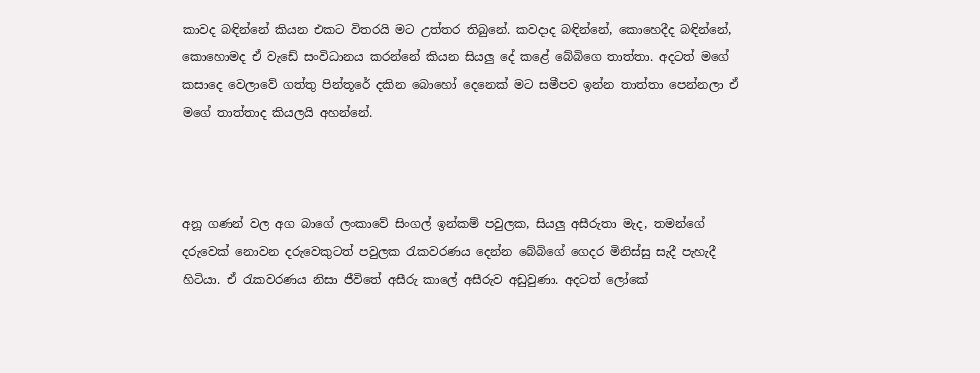කාවද බඳින්නේ කියන එකට විතරයි මට උත්තර තිබුනේ. කවදාද බඳින්නේ, කොහෙදීද බඳින්නේ, කොහොමද ඒ වැඩේ සංවිධානය කරන්නේ කියන සියලු දේ කළේ බේබිගෙ තාත්තා. අදටත් මගේ කසාදෙ වෙලාවේ ගත්තු පින්තූරේ දකින බොහෝ දෙනෙක් මට සමීපව ඉන්න තාත්තා පෙන්නලා ඒ මගේ තාත්තාද කියලයි අහන්නේ.



අනූ ගණන් වල අග බාගේ ලංකාවේ සිංගල් ඉන්කම් පවුලක, සියලු අසීරුතා මැද, තමන්ගේ දරුවෙක් නොවන දරුවෙකුටත් පවුලක රැකවරණය දෙන්න බේබිගේ ගෙදර මිනිස්සු සැදී පැහැදී හිටියා. ඒ රැකවරණය නිසා ජීවිතේ අසීරු කාලේ අසීරුව අඩුවුණා. අදටත් ලෝකේ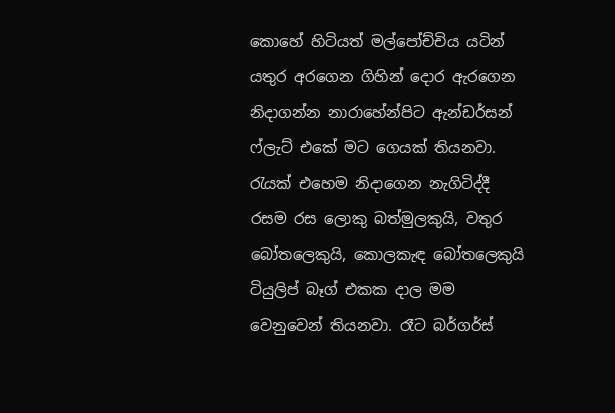කොහේ හිටියත් මල්පෝච්චිය යටින් යතුර අරගෙන ගිහින් දොර ඇරගෙන නිදාගන්න නාරාහේන්පිට ඇන්ඩර්සන් ෆ්ලැට් එකේ මට ගෙයක් තියනවා. රැයක් එහෙම නිදාගෙන නැගිටිද්දී රසම රස ලොකු බත්මුලකුයි, වතුර බෝතලෙකුයි, කොලකැඳ බෝතලෙකුයි ටියුලිප් බෑග් එකක දාල මම වෙනුවෙන් තියනවා. රෑට බර්ගර්ස්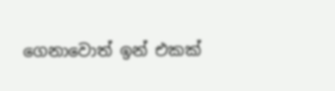ගෙනාවොත් ඉන් එකක්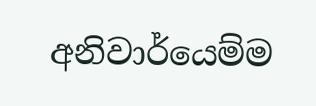අනිවාර්යෙම්ම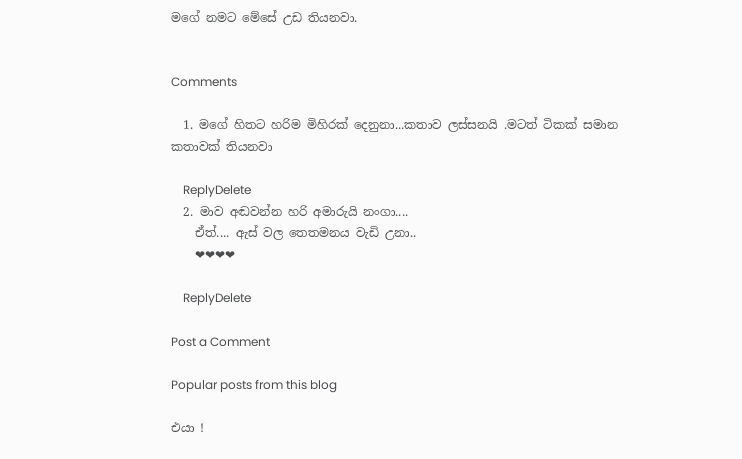මගේ නමට මේසේ උඩ තියනවා.


Comments

  1. මගේ හිතට හරිම මිහිරක් දෙනුනා...කතාව ලස්සනයි .මටත් ටිකක් සමාන කතාවක් තියනවා

    ReplyDelete
  2. මාව අඬවන්න හරි අමාරුයි නංගා....
    ඒත්.... ඇස් වල තෙතමනය වැඩි උනා..
    ❤❤❤❤

    ReplyDelete

Post a Comment

Popular posts from this blog

එයා !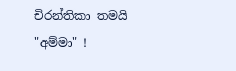චිරන්තිකා තමයි "අම්මා" !